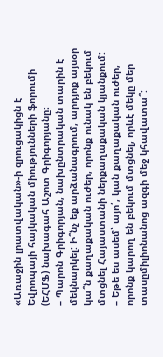«Առաջին լրատվական»-ի զրուցակիցն է Եվրոպայի հայկական միությունների ֆորումի (ԵՀՄՖ) նախագահ Աշոտ Գրիգորյանը։
– Պարոն Գրիգորյան, նախընտրական տարին է մեկնարկել: Ի՞նչ եք արձանագրում, արդյոք այսօր կա՞ն քաղաքական ուժեր, որոնք ունակ են բեկում մտցնել Հայաստանի ներքաղաքական կյանքում:
– Եթե ես ասեմ՝ այո՛, կան քաղաքական ուժեր, որոնք կարող են բեկում մտցնել, որևէ մեկը մեր տասըմիլիոնանոց ազգի մեջ կհավատա՞: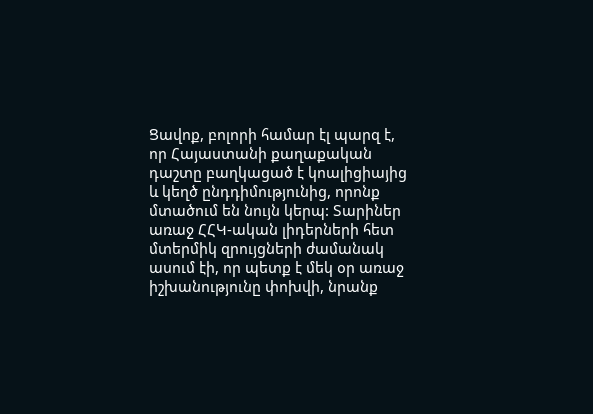Ցավոք, բոլորի համար էլ պարզ է, որ Հայաստանի քաղաքական դաշտը բաղկացած է կոալիցիայից և կեղծ ընդդիմությունից, որոնք մտածում են նույն կերպ: Տարիներ առաջ ՀՀԿ-ական լիդերների հետ մտերմիկ զրույցների ժամանակ ասում էի, որ պետք է մեկ օր առաջ իշխանությունը փոխվի, նրանք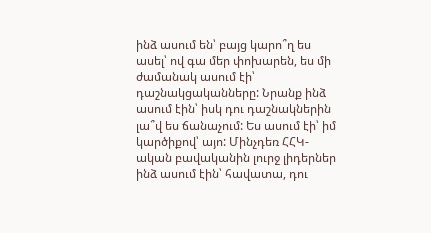ինձ ասում են՝ բայց կարո՞ղ ես ասել՝ ով գա մեր փոխարեն, ես մի ժամանակ ասում էի՝ դաշնակցականները: Նրանք ինձ ասում էին՝ իսկ դու դաշնակներին լա՞վ ես ճանաչում: Ես ասում էի՝ իմ կարծիքով՝ այո: Մինչդեռ ՀՀԿ-ական բավականին լուրջ լիդերներ ինձ ասում էին՝ հավատա, դու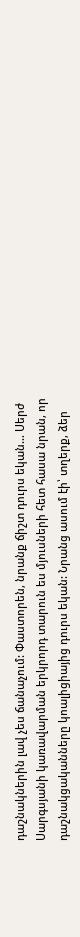դաշնակներին լավ չես ճանաչում: Փաստորեն, նրանք ճիշտ դուրս եկան… Սերժ Սարգսյանի կառավարման երկրորդ տարուն ես մյուսների հետ հասա նրան, որ դաշնակցականները կոալիցիայից դուրս եկան: Նրանց ասում էի՝ տղերք, ձեր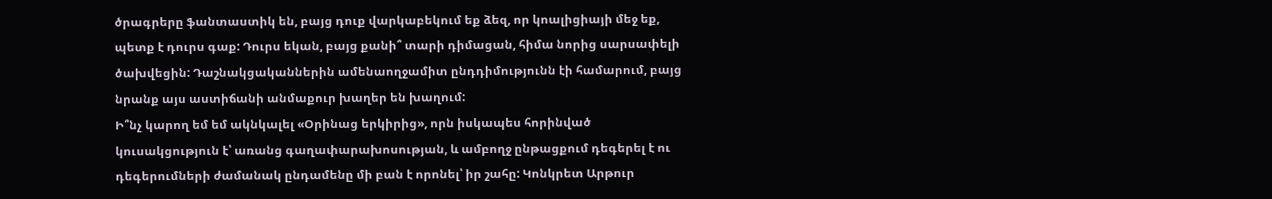ծրագրերը ֆանտաստիկ են, բայց դուք վարկաբեկում եք ձեզ, որ կոալիցիայի մեջ եք, պետք է դուրս գաք: Դուրս եկան, բայց քանի՞ տարի դիմացան, հիմա նորից սարսափելի ծախվեցին: Դաշնակցականներին ամենաողջամիտ ընդդիմությունն էի համարում, բայց նրանք այս աստիճանի անմաքուր խաղեր են խաղում:
Ի՞նչ կարող եմ եմ ակնկալել «Օրինաց երկիրից», որն իսկապես հորինված կուսակցություն է՝ առանց գաղափարախոսության, և ամբողջ ընթացքում դեգերել է ու դեգերումների ժամանակ ընդամենը մի բան է որոնել՝ իր շահը: Կոնկրետ Արթուր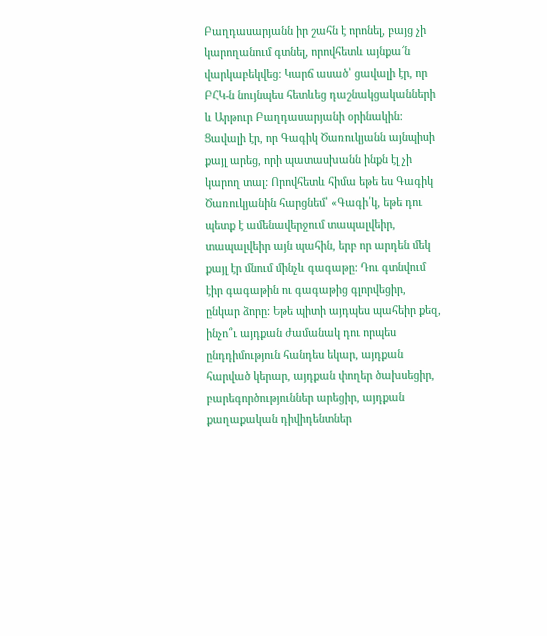Բաղդասարյանն իր շահն է որոնել, բայց չի կարողանում գտնել, որովհետև այնքա՜ն վարկաբեկվեց: Կարճ ասած՝ ցավալի էր, որ ԲՀԿ-ն նույնպես հետևեց դաշնակցականների և Արթուր Բաղդասարյանի օրինակին: Ցավալի էր, որ Գագիկ Ծառուկյանն այնպիսի քայլ արեց, որի պատասխանն ինքն էլ չի կարող տալ: Որովհետև հիմա եթե ես Գագիկ Ծառուկյանին հարցնեմ՝ «Գագի՛կ, եթե դու պետք է ամենավերջում տապալվեիր, տապալվեիր այն պահին, երբ որ արդեն մեկ քայլ էր մնում մինչև գագաթը: Դու գտնվում էիր գագաթին ու գագաթից գլորվեցիր, ընկար ձորը: Եթե պիտի այդպես պահեիր քեզ, ինչո՞ւ այդքան ժամանակ դու որպես ընդդիմություն հանդես եկար, այդքան հարված կերար, այդքան փողեր ծախսեցիր, բարեգործություններ արեցիր, այդքան քաղաքական դիվիդենտներ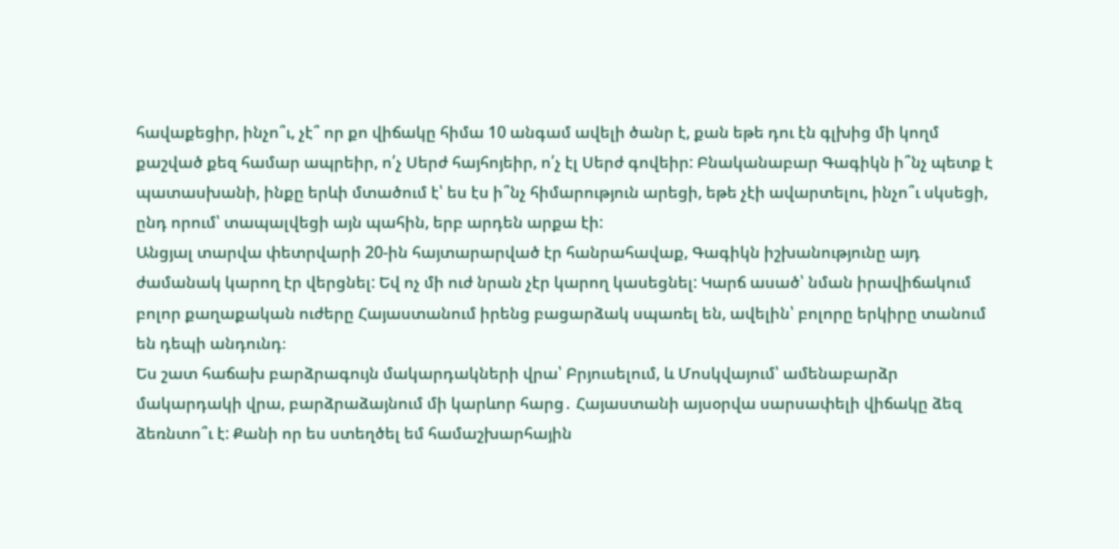հավաքեցիր, ինչո՞ւ, չէ՞ որ քո վիճակը հիմա 10 անգամ ավելի ծանր է, քան եթե դու էն գլխից մի կողմ քաշված քեզ համար ապրեիր, ո՛չ Սերժ հայհոյեիր, ո՛չ էլ Սերժ գովեիր: Բնականաբար Գագիկն ի՞նչ պետք է պատասխանի, ինքը երևի մտածում է՝ ես էս ի՞նչ հիմարություն արեցի, եթե չէի ավարտելու, ինչո՞ւ սկսեցի, ընդ որում՝ տապալվեցի այն պահին, երբ արդեն արքա էի:
Անցյալ տարվա փետրվարի 20-ին հայտարարված էր հանրահավաք, Գագիկն իշխանությունը այդ ժամանակ կարող էր վերցնել: Եվ ոչ մի ուժ նրան չէր կարող կասեցնել: Կարճ ասած՝ նման իրավիճակում բոլոր քաղաքական ուժերը Հայաստանում իրենց բացարձակ սպառել են, ավելին՝ բոլորը երկիրը տանում են դեպի անդունդ։
Ես շատ հաճախ բարձրագույն մակարդակների վրա՝ Բրյուսելում, և Մոսկվայում՝ ամենաբարձր մակարդակի վրա, բարձրաձայնում մի կարևոր հարց․ Հայաստանի այսօրվա սարսափելի վիճակը ձեզ ձեռնտո՞ւ է: Քանի որ ես ստեղծել եմ համաշխարհային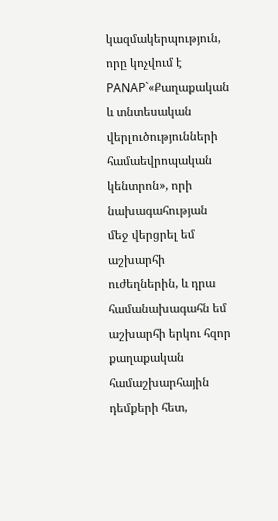կազմակերպություն, որը կոչվում է PANAP`«Քաղաքական և տնտեսական վերլուծությունների համաեվրոպական կենտրոն», որի նախագահության մեջ վերցրել եմ աշխարհի ուժեղներին, և դրա համանախագահն եմ աշխարհի երկու հզոր քաղաքական համաշխարհային դեմքերի հետ,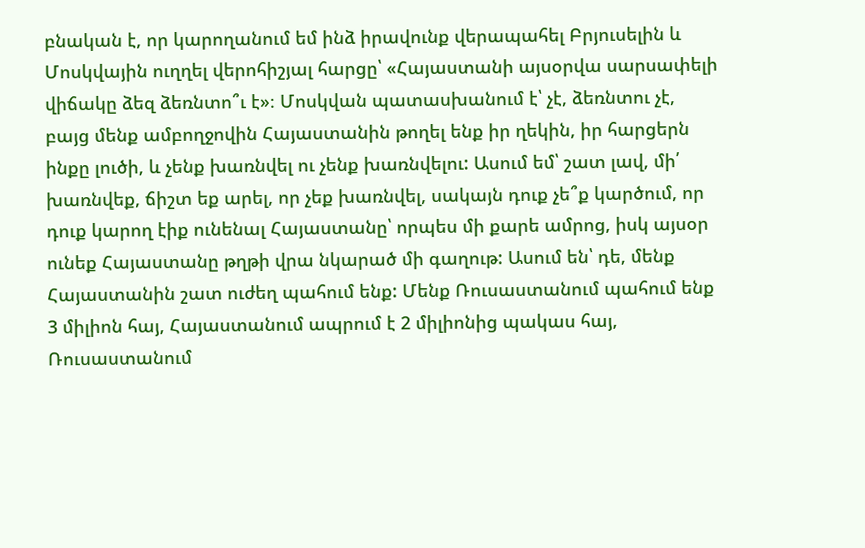բնական է, որ կարողանում եմ ինձ իրավունք վերապահել Բրյուսելին և Մոսկվային ուղղել վերոհիշյալ հարցը՝ «Հայաստանի այսօրվա սարսափելի վիճակը ձեզ ձեռնտո՞ւ է»։ Մոսկվան պատասխանում է՝ չէ, ձեռնտու չէ, բայց մենք ամբողջովին Հայաստանին թողել ենք իր ղեկին, իր հարցերն ինքը լուծի, և չենք խառնվել ու չենք խառնվելու: Ասում եմ՝ շատ լավ, մի՛ խառնվեք, ճիշտ եք արել, որ չեք խառնվել, սակայն դուք չե՞ք կարծում, որ դուք կարող էիք ունենալ Հայաստանը՝ որպես մի քարե ամրոց, իսկ այսօր ունեք Հայաստանը թղթի վրա նկարած մի գաղութ: Ասում են՝ դե, մենք Հայաստանին շատ ուժեղ պահում ենք: Մենք Ռուսաստանում պահում ենք 3 միլիոն հայ, Հայաստանում ապրում է 2 միլիոնից պակաս հայ, Ռուսաստանում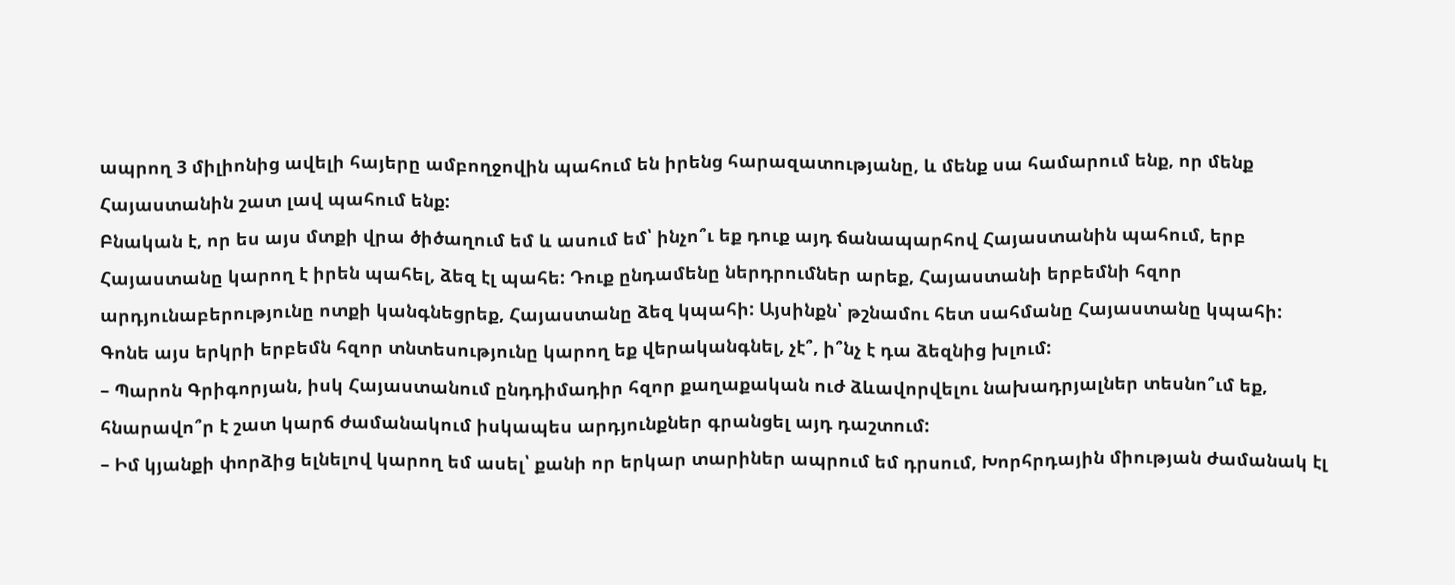ապրող 3 միլիոնից ավելի հայերը ամբողջովին պահում են իրենց հարազատությանը, և մենք սա համարում ենք, որ մենք Հայաստանին շատ լավ պահում ենք:
Բնական է, որ ես այս մտքի վրա ծիծաղում եմ և ասում եմ՝ ինչո՞ւ եք դուք այդ ճանապարհով Հայաստանին պահում, երբ Հայաստանը կարող է իրեն պահել, ձեզ էլ պահե: Դուք ընդամենը ներդրումներ արեք, Հայաստանի երբեմնի հզոր արդյունաբերությունը ոտքի կանգնեցրեք, Հայաստանը ձեզ կպահի: Այսինքն՝ թշնամու հետ սահմանը Հայաստանը կպահի: Գոնե այս երկրի երբեմն հզոր տնտեսությունը կարող եք վերականգնել, չէ՞, ի՞նչ է դա ձեզնից խլում:
– Պարոն Գրիգորյան, իսկ Հայաստանում ընդդիմադիր հզոր քաղաքական ուժ ձևավորվելու նախադրյալներ տեսնո՞ւմ եք, հնարավո՞ր է շատ կարճ ժամանակում իսկապես արդյունքներ գրանցել այդ դաշտում:
– Իմ կյանքի փորձից ելնելով կարող եմ ասել՝ քանի որ երկար տարիներ ապրում եմ դրսում, Խորհրդային միության ժամանակ էլ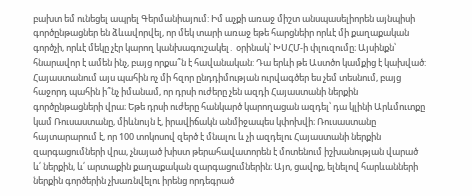բախտ եմ ունեցել ապրել Գերմանիայում: Իմ աչքի առաջ միշտ անսպասելիորեն այնպիսի գործընթացներ են ձևավորվել, որ մեկ տարի առաջ եթե հարցնեիր որևէ մի քաղաքական գործչի, որևէ մեկը չէր կարող կանխագուշակել․ օրինակ՝ ԽՍՀՄ-ի փլուզումը։ Այսինքն՝ հնարավոր է ամեն ինչ, բայց որքա՞ն է հավանական: Դա երևի թե Աստծո կամքից է կախված: Հայաստանում այս պահին ոչ մի հզոր ընդդիմության ուրվագծեր ես չեմ տեսնում, բայց հաջորդ պահին ի՞նչ իմանամ, որ դրսի ուժերը չեն ազդի Հայաստանի ներքին գործընթացների վրա։ Եթե դրսի ուժերը հանկարծ կարողացան ազդել՝ դա կլինի Արևմուտքը կամ Ռուսաստանը, միևնույն է, իրավիճակն անմիջապես կփոխվի։ Ռուսաստանը հայտարարում է, որ 100 տոկոսով զերծ է մնալու և չի ազդելու Հայաստանի ներքին զարգացումների վրա, չնայած խիստ թերահավատորեն է մոտենում իշխանության վարած և՛ ներքին, և՛ արտաքին քաղաքական զարգացումներին։ Այո, ցավոք, ելնելով հարևանների ներքին գործերին չխառնվելու իրենց որդեգրած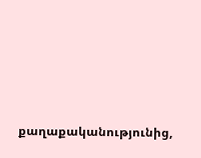քաղաքականությունից,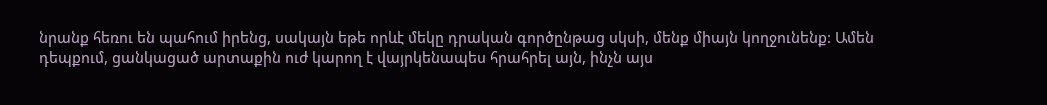նրանք հեռու են պահում իրենց, սակայն եթե որևէ մեկը դրական գործընթաց սկսի, մենք միայն կողջունենք: Ամեն դեպքում, ցանկացած արտաքին ուժ կարող է վայրկենապես հրահրել այն, ինչն այս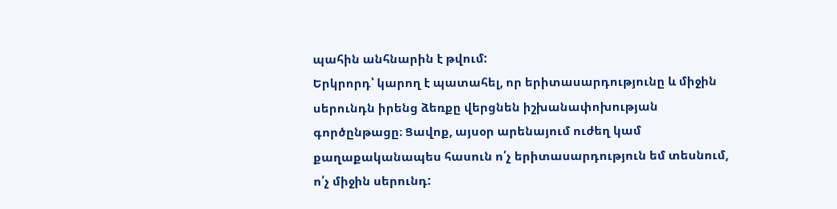պահին անհնարին է թվում:
Երկրորդ՝ կարող է պատահել, որ երիտասարդությունը և միջին սերունդն իրենց ձեռքը վերցնեն իշխանափոխության գործընթացը։ Ցավոք, այսօր արենայում ուժեղ կամ քաղաքականապես հասուն ո՛չ երիտասարդություն եմ տեսնում, ո՛չ միջին սերունդ: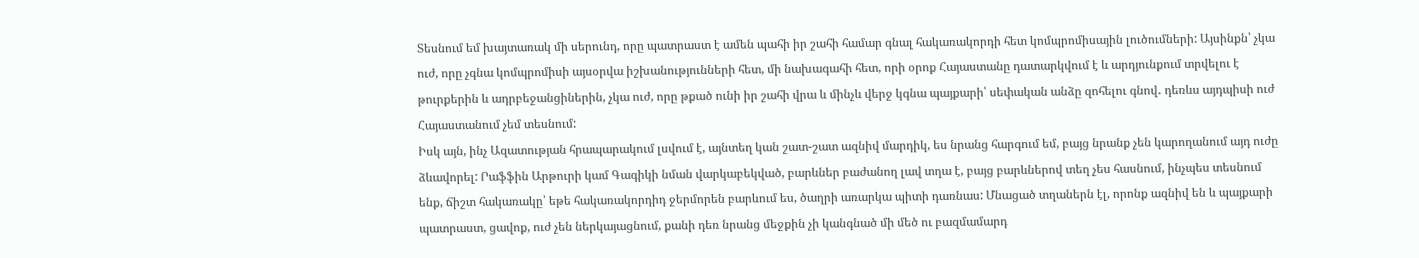Տեսնում եմ խայտառակ մի սերունդ, որը պատրաստ է ամեն պահի իր շահի համար գնալ հակառակորդի հետ կոմպրոմիսային լուծումների: Այսինքն՝ չկա ուժ, որը չգնա կոմպրոմիսի այսօրվա իշխանությունների հետ, մի նախագահի հետ, որի օրոք Հայաստանը դատարկվում է և արդյունքում տրվելու է թուրքերին և ադրբեջանցիներին, չկա ուժ, որը թքած ունի իր շահի վրա և մինչև վերջ կգնա պայքարի՝ սեփական անձը զոհելու գնով․ դեռևս այդպիսի ուժ Հայաստանում չեմ տեսնում:
Իսկ այն, ինչ Ազատության հրապարակում լսվում է, այնտեղ կան շատ-շատ ազնիվ մարդիկ, ես նրանց հարգում եմ, բայց նրանք չեն կարողանում այդ ուժը ձևավորել: Րաֆֆին Արթուրի կամ Գագիկի նման վարկաբեկված, բարևներ բաժանող լավ տղա է, բայց բարևներով տեղ չես հասնում, ինչպես տեսնում ենք, ճիշտ հակառակը՝ եթե հակառակորդիդ ջերմորեն բարևում ես, ծաղրի առարկա պիտի դառնաս: Մնացած տղաներն էլ, որոնք ազնիվ են և պայքարի պատրաստ, ցավոք, ուժ չեն ներկայացնում, քանի դեռ նրանց մեջքին չի կանգնած մի մեծ ու բազմամարդ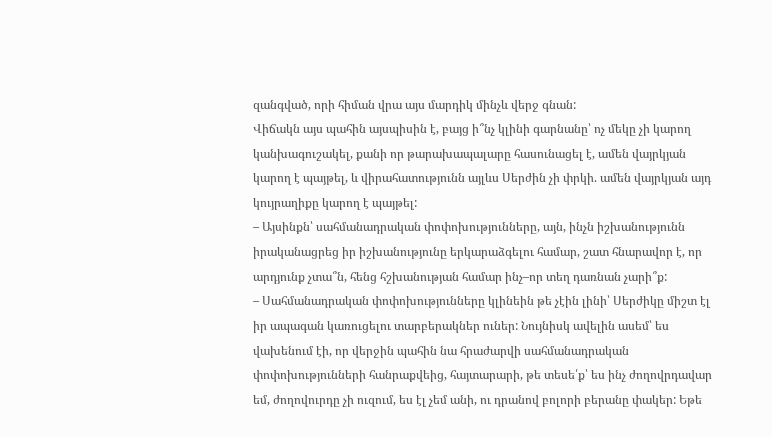զանգված, որի հիման վրա այս մարդիկ մինչև վերջ գնան:
Վիճակն այս պահին այսպիսին է, բայց ի՞նչ կլինի գարնանը՝ ոչ մեկը չի կարող կանխագուշակել, քանի որ թարախապալարը հասունացել է, ամեն վայրկյան կարող է պայթել, և վիրահատությունն այլևս Սերժին չի փրկի. ամեն վայրկյան այդ կույրաղիքը կարող է պայթել:
– Այսինքն՝ սահմանադրական փոփոխությունները, այն, ինչն իշխանությունն իրականացրեց իր իշխանությունը երկարաձգելու համար, շատ հնարավոր է, որ արդյունք չտա՞ն, հենց հշխանության համար ինչ–որ տեղ դառնան չարի՞ք:
– Սահմանադրական փոփոխությունները կլինեին թե չէին լինի՝ Սերժիկը միշտ էլ իր ապագան կառուցելու տարբերակներ ուներ: Նույնիսկ ավելին ասեմ՝ ես վախենում էի, որ վերջին պահին նա հրաժարվի սահմանադրական փոփոխությունների հանրաքվեից, հայտարարի, թե տեսե՛ք՝ ես ինչ ժողովրդավար եմ, ժողովուրդը չի ուզում, ես էլ չեմ անի, ու դրանով բոլորի բերանը փակեր: Եթե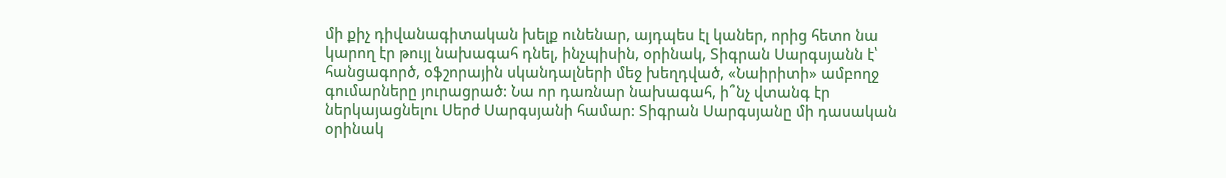մի քիչ դիվանագիտական խելք ունենար, այդպես էլ կաներ, որից հետո նա կարող էր թույլ նախագահ դնել, ինչպիսին, օրինակ, Տիգրան Սարգսյանն է՝ հանցագործ, օֆշորային սկանդալների մեջ խեղդված, «Նաիրիտի» ամբողջ գումարները յուրացրած: Նա որ դառնար նախագահ, ի՞նչ վտանգ էր ներկայացնելու Սերժ Սարգսյանի համար: Տիգրան Սարգսյանը մի դասական օրինակ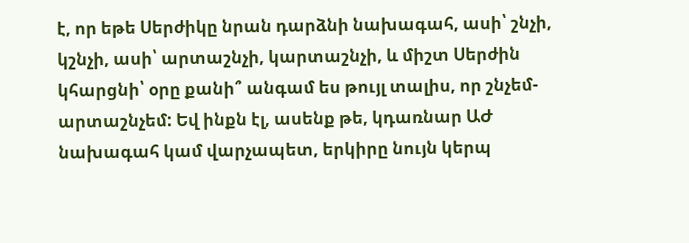է, որ եթե Սերժիկը նրան դարձնի նախագահ, ասի՝ շնչի, կշնչի, ասի՝ արտաշնչի, կարտաշնչի, և միշտ Սերժին կհարցնի՝ օրը քանի՞ անգամ ես թույլ տալիս, որ շնչեմ-արտաշնչեմ: Եվ ինքն էլ, ասենք թե, կդառնար ԱԺ նախագահ կամ վարչապետ, երկիրը նույն կերպ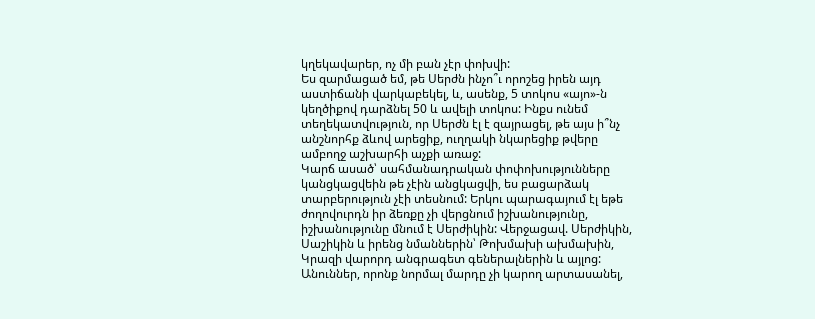կղեկավարեր, ոչ մի բան չէր փոխվի:
Ես զարմացած եմ, թե Սերժն ինչո՞ւ որոշեց իրեն այդ աստիճանի վարկաբեկել, և, ասենք, 5 տոկոս «այո»-ն կեղծիքով դարձնել 50 և ավելի տոկոս: Ինքս ունեմ տեղեկատվություն, որ Սերժն էլ է զայրացել, թե այս ի՞նչ անշնորհք ձևով արեցիք, ուղղակի նկարեցիք թվերը ամբողջ աշխարհի աչքի առաջ:
Կարճ ասած՝ սահմանադրական փոփոխությունները կանցկացվեին թե չէին անցկացվի, ես բացարձակ տարբերություն չէի տեսնում: Երկու պարագայում էլ եթե ժողովուրդն իր ձեռքը չի վերցնում իշխանությունը, իշխանությունը մնում է Սերժիկին: Վերջացավ. Սերժիկին, Սաշիկին և իրենց նմաններին՝ Թոխմախի ախմախին, Կրազի վարորդ անգրագետ գեներալներին և այլոց: Անուններ, որոնք նորմալ մարդը չի կարող արտասանել,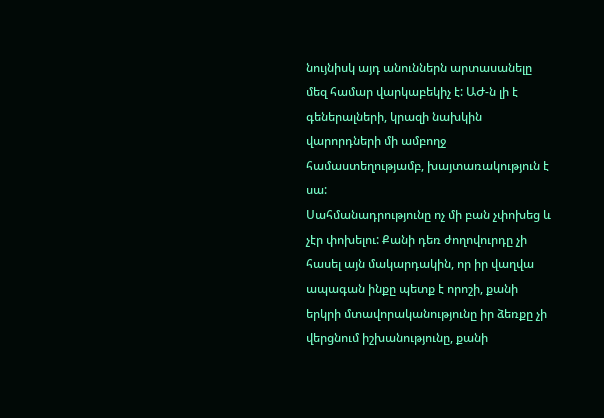նույնիսկ այդ անուններն արտասանելը մեզ համար վարկաբեկիչ է: ԱԺ-ն լի է գեներալների, կրազի նախկին վարորդների մի ամբողջ համաստեղությամբ, խայտառակություն է սա:
Սահմանադրությունը ոչ մի բան չփոխեց և չէր փոխելու: Քանի դեռ ժողովուրդը չի հասել այն մակարդակին, որ իր վաղվա ապագան ինքը պետք է որոշի, քանի երկրի մտավորականությունը իր ձեռքը չի վերցնում իշխանությունը, քանի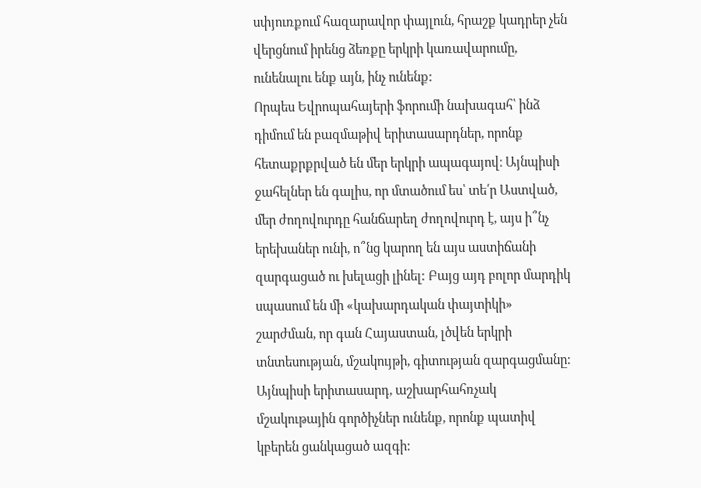սփյուռքում հազարավոր փայլուն, հրաշք կադրեր չեն վերցնում իրենց ձեռքը երկրի կառավարումը, ունենալու ենք այն, ինչ ունենք:
Որպես Եվրոպահայերի ֆորումի նախագահ՝ ինձ դիմում են բազմաթիվ երիտասարդներ, որոնք հետաքրքրված են մեր երկրի ապագայով։ Այնպիսի ջահելներ են գալիս, որ մտածում ես՝ տե՛ր Աստված, մեր ժողովուրդը հանճարեղ ժողովուրդ է, այս ի՞նչ երեխաներ ունի, ո՞նց կարող են այս աստիճանի զարգացած ու խելացի լինել: Բայց այդ բոլոր մարդիկ սպասում են մի «կախարդական փայտիկի» շարժման, որ գան Հայաստան, լծվեն երկրի տնտեսության, մշակույթի, գիտության զարգացմանը: Այնպիսի երիտասարդ, աշխարհահռչակ մշակութային գործիչներ ունենք, որոնք պատիվ կբերեն ցանկացած ազգի: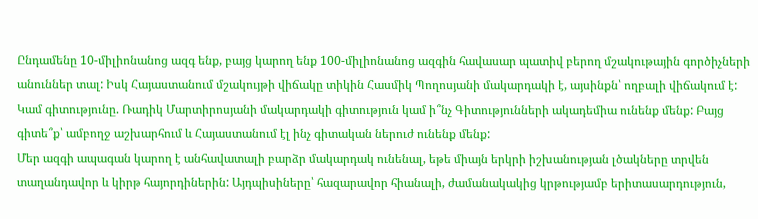Ընդամենը 10-միլիոնանոց ազգ ենք, բայց կարող ենք 100-միլիոնանոց ազգին հավասար պատիվ բերող մշակութային գործիչների անուններ տալ: Իսկ Հայաստանում մշակույթի վիճակը տիկին Հասմիկ Պողոսյանի մակարդակի է, այսինքն՝ ողբալի վիճակում է: Կամ գիտությունը. Ռադիկ Մարտիրոսյանի մակարդակի գիտություն կամ ի՞նչ Գիտությունների ակադեմիա ունենք մենք: Բայց գիտե՞ք՝ ամբողջ աշխարհում և Հայաստանում էլ ինչ գիտական ներուժ ունենք մենք:
Մեր ազգի ապագան կարող է անհավատալի բարձր մակարդակ ունենալ, եթե միայն երկրի իշխանության լծակները տրվեն տաղանդավոր և կիրթ հայորդիներին: Այդպիսիները՝ հազարավոր հիանալի, ժամանակակից կրթությամբ երիտասարդություն,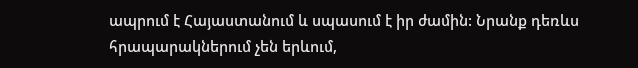ապրում է Հայաստանում և սպասում է իր ժամին: Նրանք դեռևս հրապարակներում չեն երևում,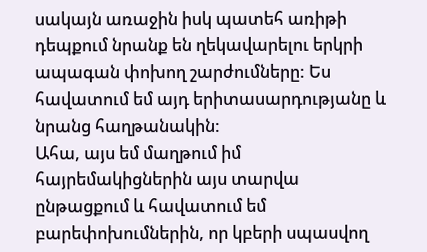սակայն առաջին իսկ պատեհ առիթի դեպքում նրանք են ղեկավարելու երկրի ապագան փոխող շարժումները: Ես հավատում եմ այդ երիտասարդությանը և նրանց հաղթանակին:
Ահա, այս եմ մաղթում իմ հայրեմակիցներին այս տարվա ընթացքում և հավատում եմ բարեփոխումներին, որ կբերի սպասվող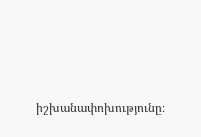իշխանափոխությունը։